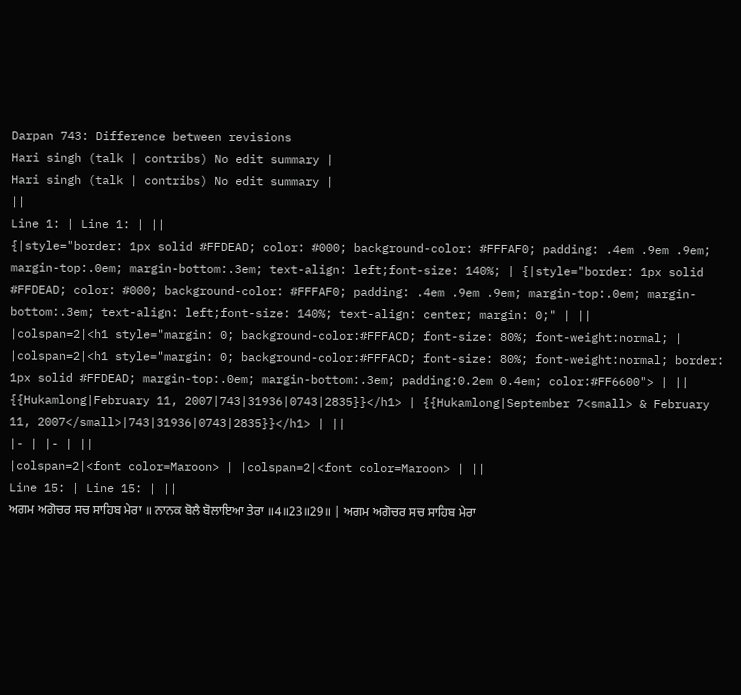Darpan 743: Difference between revisions
Hari singh (talk | contribs) No edit summary |
Hari singh (talk | contribs) No edit summary |
||
Line 1: | Line 1: | ||
{|style="border: 1px solid #FFDEAD; color: #000; background-color: #FFFAF0; padding: .4em .9em .9em; margin-top:.0em; margin-bottom:.3em; text-align: left;font-size: 140%; | {|style="border: 1px solid #FFDEAD; color: #000; background-color: #FFFAF0; padding: .4em .9em .9em; margin-top:.0em; margin-bottom:.3em; text-align: left;font-size: 140%; text-align: center; margin: 0;" | ||
|colspan=2|<h1 style="margin: 0; background-color:#FFFACD; font-size: 80%; font-weight:normal; | |colspan=2|<h1 style="margin: 0; background-color:#FFFACD; font-size: 80%; font-weight:normal; border: 1px solid #FFDEAD; margin-top:.0em; margin-bottom:.3em; padding:0.2em 0.4em; color:#FF6600"> | ||
{{Hukamlong|February 11, 2007|743|31936|0743|2835}}</h1> | {{Hukamlong|September 7<small> & February 11, 2007</small>|743|31936|0743|2835}}</h1> | ||
|- | |- | ||
|colspan=2|<font color=Maroon> | |colspan=2|<font color=Maroon> | ||
Line 15: | Line 15: | ||
ਅਗਮ ਅਗੋਚਰ ਸਚ ਸਾਹਿਬ ਮੇਰਾ ॥ ਨਾਨਕ ਬੋਲੈ ਬੋਲਾਇਆ ਤੇਰਾ ॥4॥23॥29॥ | ਅਗਮ ਅਗੋਚਰ ਸਚ ਸਾਹਿਬ ਮੇਰਾ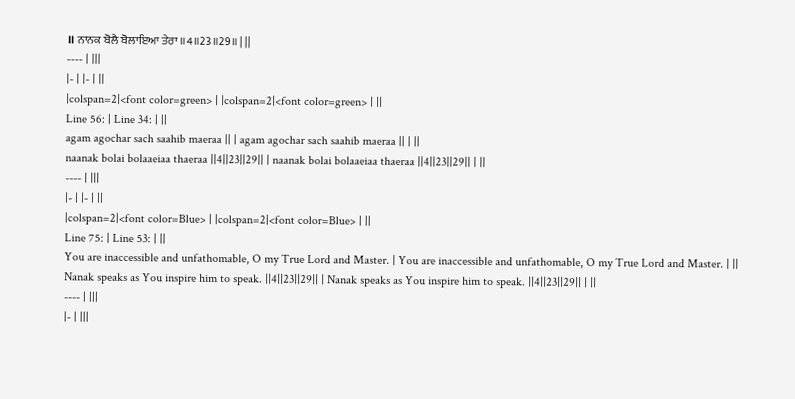॥ ਨਾਨਕ ਬੋਲੈ ਬੋਲਾਇਆ ਤੇਰਾ ॥4॥23॥29॥ | ||
---- | |||
|- | |- | ||
|colspan=2|<font color=green> | |colspan=2|<font color=green> | ||
Line 56: | Line 34: | ||
agam agochar sach saahib maeraa || | agam agochar sach saahib maeraa || | ||
naanak bolai bolaaeiaa thaeraa ||4||23||29|| | naanak bolai bolaaeiaa thaeraa ||4||23||29|| | ||
---- | |||
|- | |- | ||
|colspan=2|<font color=Blue> | |colspan=2|<font color=Blue> | ||
Line 75: | Line 53: | ||
You are inaccessible and unfathomable, O my True Lord and Master. | You are inaccessible and unfathomable, O my True Lord and Master. | ||
Nanak speaks as You inspire him to speak. ||4||23||29|| | Nanak speaks as You inspire him to speak. ||4||23||29|| | ||
---- | |||
|- | |||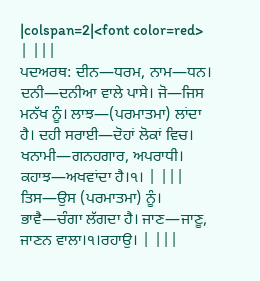|colspan=2|<font color=red> | |||
ਪਦਅਰਥ: ਦੀਨ—ਧਰਮ, ਨਾਮ—ਧਨ। ਦਨੀ—ਦਨੀਆ ਵਾਲੇ ਪਾਸੇ। ਜੋ—ਜਿਸ ਮਨੱਖ ਨੂੰ। ਲਾਝ—(ਪਰਮਾਤਮਾ) ਲਾਂਦਾ ਹੈ। ਦਹੀ ਸਰਾਈ—ਦੋਹਾਂ ਲੋਕਾਂ ਵਿਚ। ਖਨਾਮੀ—ਗਨਹਗਾਰ, ਅਪਰਾਧੀ। ਕਹਾਝ—ਅਖਵਾਂਦਾ ਹੈ।੧। | |||
ਤਿਸ—ਉਸ (ਪਰਮਾਤਮਾ) ਨੂੰ। ਭਾਵੈ—ਚੰਗਾ ਲੱਗਦਾ ਹੈ। ਜਾਣ—ਜਾਣੂ, ਜਾਣਨ ਵਾਲਾ।੧।ਰਹਾਉ। | |||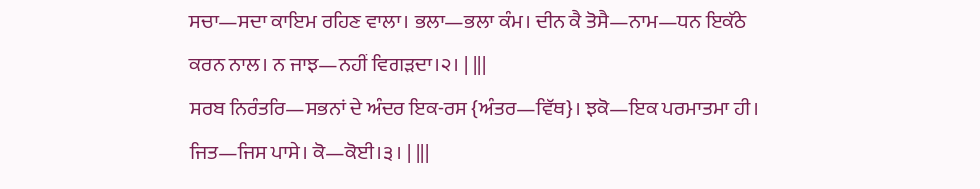ਸਚਾ—ਸਦਾ ਕਾਇਮ ਰਹਿਣ ਵਾਲਾ। ਭਲਾ—ਭਲਾ ਕੰਮ। ਦੀਨ ਕੈ ਤੋਸੈ—ਨਾਮ—ਧਨ ਇਕੱਠੇ ਕਰਨ ਨਾਲ। ਨ ਜਾਝ—ਨਹੀਂ ਵਿਗੜਦਾ।੨। | |||
ਸਰਬ ਨਿਰੰਤਰਿ—ਸਭਨਾਂ ਦੇ ਅੰਦਰ ਇਕ-ਰਸ {ਅੰਤਰ—ਵਿੱਥ}। ਝਕੋ—ਇਕ ਪਰਮਾਤਮਾ ਹੀ। ਜਿਤ—ਜਿਸ ਪਾਸੇ। ਕੋ—ਕੋਈ।੩। | |||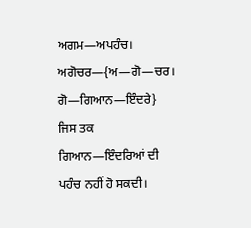ਅਗਮ—ਅਪਹੰਚ। ਅਗੋਚਰ—{ਅ—ਗੋ—ਚਰ। ਗੋ—ਗਿਆਨ—ਇੰਦਰੇ} ਜਿਸ ਤਕ ਗਿਆਨ—ਇੰਦਰਿਆਂ ਦੀ ਪਹੰਚ ਨਹੀਂ ਹੋ ਸਕਦੀ।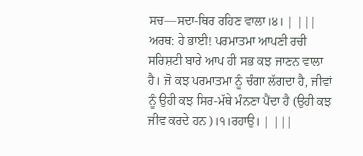ਸਚ—ਸਦਾ-ਥਿਰ ਰਹਿਣ ਵਾਲਾ।੪। | |||
ਅਰਥ: ਹੇ ਭਾਈ! ਪਰਮਾਤਮਾ ਆਪਣੀ ਰਚੀ ਸਰਿਸ਼ਟੀ ਬਾਰੇ ਆਪ ਹੀ ਸਭ ਕਝ ਜਾਣਨ ਵਾਲਾ ਹੈ। ਜੋ ਕਝ ਪਰਮਾਤਮਾ ਨੂੰ ਚੰਗਾ ਲੱਗਦਾ ਹੈ, ਜੀਵਾਂ ਨੂੰ ਉਹੀ ਕਝ ਸਿਰ-ਮੱਥੇ ਮੰਨਣਾ ਪੈਂਦਾ ਹੈ (ਉਹੀ ਕਝ ਜੀਵ ਕਰਦੇ ਹਨ)।੧।ਰਹਾਉ। | |||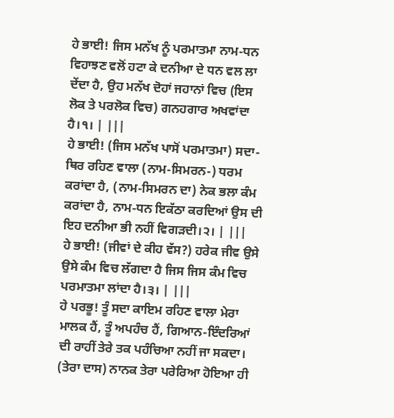ਹੇ ਭਾਈ! ਜਿਸ ਮਨੱਖ ਨੂੰ ਪਰਮਾਤਮਾ ਨਾਮ-ਧਨ ਵਿਹਾਝਣ ਵਲੋਂ ਹਟਾ ਕੇ ਦਨੀਆ ਦੇ ਧਨ ਵਲ ਲਾ ਦੇਂਦਾ ਹੈ, ਉਹ ਮਨੱਖ ਦੋਹਾਂ ਜਹਾਨਾਂ ਵਿਚ (ਇਸ ਲੋਕ ਤੇ ਪਰਲੋਕ ਵਿਚ) ਗਨਹਗਾਰ ਅਖਵਾਂਦਾ ਹੈ।੧। | |||
ਹੇ ਭਾਈ! (ਜਿਸ ਮਨੱਖ ਪਾਸੋਂ ਪਰਮਾਤਮਾ) ਸਦਾ-ਥਿਰ ਰਹਿਣ ਵਾਲਾ (ਨਾਮ-ਸਿਮਰਨ-) ਧਰਮ ਕਰਾਂਦਾ ਹੈ, (ਨਾਮ-ਸਿਮਰਨ ਦਾ) ਨੇਕ ਭਲਾ ਕੰਮ ਕਰਾਂਦਾ ਹੈ, ਨਾਮ-ਧਨ ਇਕੱਠਾ ਕਰਦਿਆਂ ਉਸ ਦੀ ਇਹ ਦਨੀਆ ਭੀ ਨਹੀਂ ਵਿਗੜਦੀ।੨। | |||
ਹੇ ਭਾਈ! (ਜੀਵਾਂ ਦੇ ਕੀਹ ਵੱਸ?) ਹਰੇਕ ਜੀਵ ਉਸੇ ਉਸੇ ਕੰਮ ਵਿਚ ਲੱਗਦਾ ਹੈ ਜਿਸ ਜਿਸ ਕੰਮ ਵਿਚ ਪਰਮਾਤਮਾ ਲਾਂਦਾ ਹੈ।੩। | |||
ਹੇ ਪਰਭੂ! ਤੂੰ ਸਦਾ ਕਾਇਮ ਰਹਿਣ ਵਾਲਾ ਮੇਰਾ ਮਾਲਕ ਹੈਂ, ਤੂੰ ਅਪਹੰਚ ਹੈਂ, ਗਿਆਨ-ਇੰਦਰਿਆਂ ਦੀ ਰਾਹੀਂ ਤੇਰੇ ਤਕ ਪਹੰਚਿਆ ਨਹੀਂ ਜਾ ਸਕਦਾ। (ਤੇਰਾ ਦਾਸ) ਨਾਨਕ ਤੇਰਾ ਪਰੇਰਿਆ ਹੋਇਆ ਹੀ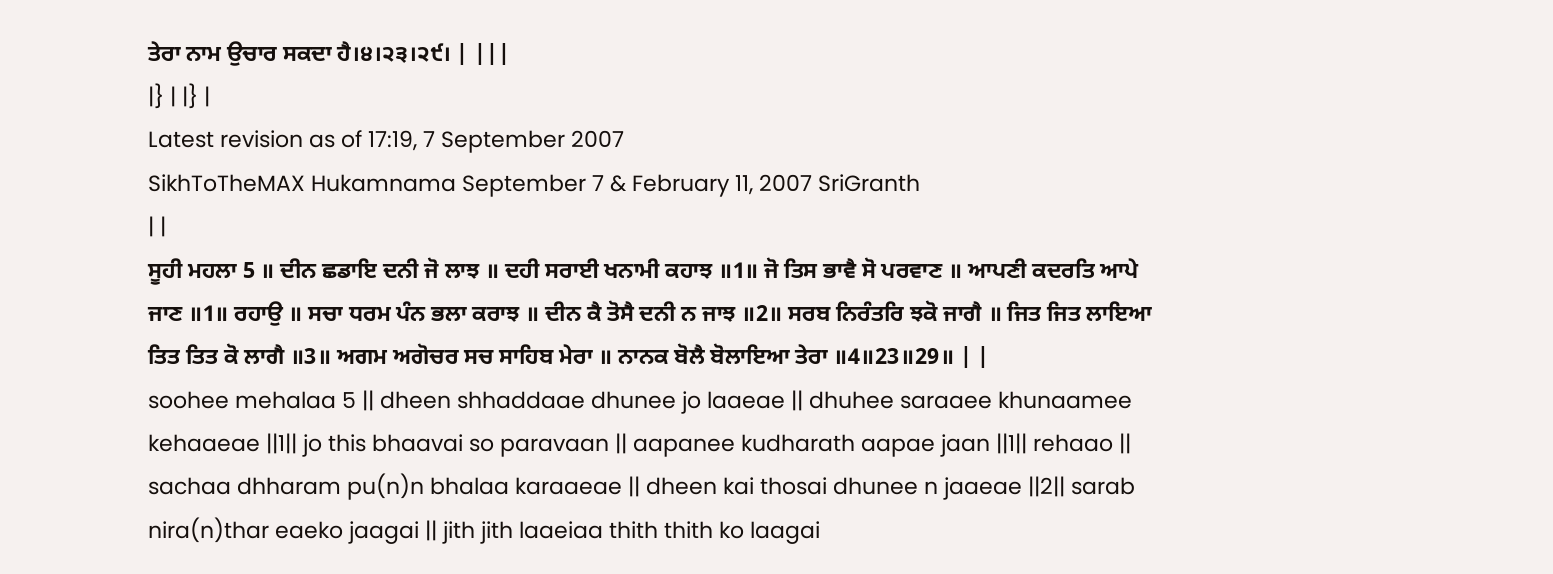ਤੇਰਾ ਨਾਮ ਉਚਾਰ ਸਕਦਾ ਹੈ।੪।੨੩।੨੯। | |||
|} | |} |
Latest revision as of 17:19, 7 September 2007
SikhToTheMAX Hukamnama September 7 & February 11, 2007 SriGranth
| |
ਸੂਹੀ ਮਹਲਾ 5 ॥ ਦੀਨ ਛਡਾਇ ਦਨੀ ਜੋ ਲਾਝ ॥ ਦਹੀ ਸਰਾਈ ਖਨਾਮੀ ਕਹਾਝ ॥1॥ ਜੋ ਤਿਸ ਭਾਵੈ ਸੋ ਪਰਵਾਣ ॥ ਆਪਣੀ ਕਦਰਤਿ ਆਪੇ ਜਾਣ ॥1॥ ਰਹਾਉ ॥ ਸਚਾ ਧਰਮ ਪੰਨ ਭਲਾ ਕਰਾਝ ॥ ਦੀਨ ਕੈ ਤੋਸੈ ਦਨੀ ਨ ਜਾਝ ॥2॥ ਸਰਬ ਨਿਰੰਤਰਿ ਝਕੋ ਜਾਗੈ ॥ ਜਿਤ ਜਿਤ ਲਾਇਆ ਤਿਤ ਤਿਤ ਕੋ ਲਾਗੈ ॥3॥ ਅਗਮ ਅਗੋਚਰ ਸਚ ਸਾਹਿਬ ਮੇਰਾ ॥ ਨਾਨਕ ਬੋਲੈ ਬੋਲਾਇਆ ਤੇਰਾ ॥4॥23॥29॥ | |
soohee mehalaa 5 || dheen shhaddaae dhunee jo laaeae || dhuhee saraaee khunaamee kehaaeae ||1|| jo this bhaavai so paravaan || aapanee kudharath aapae jaan ||1|| rehaao || sachaa dhharam pu(n)n bhalaa karaaeae || dheen kai thosai dhunee n jaaeae ||2|| sarab nira(n)thar eaeko jaagai || jith jith laaeiaa thith thith ko laagai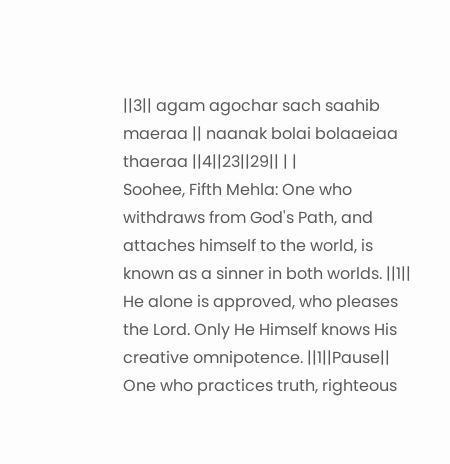||3|| agam agochar sach saahib maeraa || naanak bolai bolaaeiaa thaeraa ||4||23||29|| | |
Soohee, Fifth Mehla: One who withdraws from God's Path, and attaches himself to the world, is known as a sinner in both worlds. ||1|| He alone is approved, who pleases the Lord. Only He Himself knows His creative omnipotence. ||1||Pause|| One who practices truth, righteous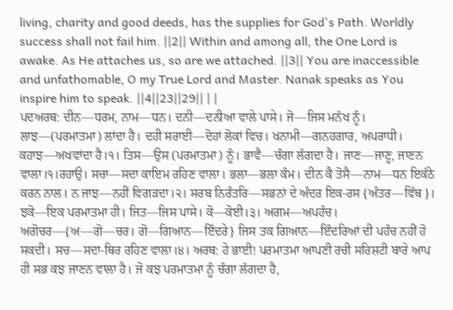living, charity and good deeds, has the supplies for God's Path. Worldly success shall not fail him. ||2|| Within and among all, the One Lord is awake. As He attaches us, so are we attached. ||3|| You are inaccessible and unfathomable, O my True Lord and Master. Nanak speaks as You inspire him to speak. ||4||23||29|| | |
ਪਦਅਰਥ: ਦੀਨ—ਧਰਮ, ਨਾਮ—ਧਨ। ਦਨੀ—ਦਨੀਆ ਵਾਲੇ ਪਾਸੇ। ਜੋ—ਜਿਸ ਮਨੱਖ ਨੂੰ। ਲਾਝ—(ਪਰਮਾਤਮਾ) ਲਾਂਦਾ ਹੈ। ਦਹੀ ਸਰਾਈ—ਦੋਹਾਂ ਲੋਕਾਂ ਵਿਚ। ਖਨਾਮੀ—ਗਨਹਗਾਰ, ਅਪਰਾਧੀ। ਕਹਾਝ—ਅਖਵਾਂਦਾ ਹੈ।੧। ਤਿਸ—ਉਸ (ਪਰਮਾਤਮਾ) ਨੂੰ। ਭਾਵੈ—ਚੰਗਾ ਲੱਗਦਾ ਹੈ। ਜਾਣ—ਜਾਣੂ, ਜਾਣਨ ਵਾਲਾ।੧।ਰਹਾਉ। ਸਚਾ—ਸਦਾ ਕਾਇਮ ਰਹਿਣ ਵਾਲਾ। ਭਲਾ—ਭਲਾ ਕੰਮ। ਦੀਨ ਕੈ ਤੋਸੈ—ਨਾਮ—ਧਨ ਇਕੱਠੇ ਕਰਨ ਨਾਲ। ਨ ਜਾਝ—ਨਹੀਂ ਵਿਗੜਦਾ।੨। ਸਰਬ ਨਿਰੰਤਰਿ—ਸਭਨਾਂ ਦੇ ਅੰਦਰ ਇਕ-ਰਸ {ਅੰਤਰ—ਵਿੱਥ}। ਝਕੋ—ਇਕ ਪਰਮਾਤਮਾ ਹੀ। ਜਿਤ—ਜਿਸ ਪਾਸੇ। ਕੋ—ਕੋਈ।੩। ਅਗਮ—ਅਪਹੰਚ। ਅਗੋਚਰ—{ਅ—ਗੋ—ਚਰ। ਗੋ—ਗਿਆਨ—ਇੰਦਰੇ} ਜਿਸ ਤਕ ਗਿਆਨ—ਇੰਦਰਿਆਂ ਦੀ ਪਹੰਚ ਨਹੀਂ ਹੋ ਸਕਦੀ। ਸਚ—ਸਦਾ-ਥਿਰ ਰਹਿਣ ਵਾਲਾ।੪। ਅਰਥ: ਹੇ ਭਾਈ! ਪਰਮਾਤਮਾ ਆਪਣੀ ਰਚੀ ਸਰਿਸ਼ਟੀ ਬਾਰੇ ਆਪ ਹੀ ਸਭ ਕਝ ਜਾਣਨ ਵਾਲਾ ਹੈ। ਜੋ ਕਝ ਪਰਮਾਤਮਾ ਨੂੰ ਚੰਗਾ ਲੱਗਦਾ ਹੈ,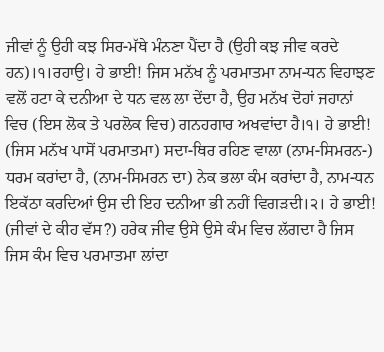ਜੀਵਾਂ ਨੂੰ ਉਹੀ ਕਝ ਸਿਰ-ਮੱਥੇ ਮੰਨਣਾ ਪੈਂਦਾ ਹੈ (ਉਹੀ ਕਝ ਜੀਵ ਕਰਦੇ ਹਨ)।੧।ਰਹਾਉ। ਹੇ ਭਾਈ! ਜਿਸ ਮਨੱਖ ਨੂੰ ਪਰਮਾਤਮਾ ਨਾਮ-ਧਨ ਵਿਹਾਝਣ ਵਲੋਂ ਹਟਾ ਕੇ ਦਨੀਆ ਦੇ ਧਨ ਵਲ ਲਾ ਦੇਂਦਾ ਹੈ, ਉਹ ਮਨੱਖ ਦੋਹਾਂ ਜਹਾਨਾਂ ਵਿਚ (ਇਸ ਲੋਕ ਤੇ ਪਰਲੋਕ ਵਿਚ) ਗਨਹਗਾਰ ਅਖਵਾਂਦਾ ਹੈ।੧। ਹੇ ਭਾਈ! (ਜਿਸ ਮਨੱਖ ਪਾਸੋਂ ਪਰਮਾਤਮਾ) ਸਦਾ-ਥਿਰ ਰਹਿਣ ਵਾਲਾ (ਨਾਮ-ਸਿਮਰਨ-) ਧਰਮ ਕਰਾਂਦਾ ਹੈ, (ਨਾਮ-ਸਿਮਰਨ ਦਾ) ਨੇਕ ਭਲਾ ਕੰਮ ਕਰਾਂਦਾ ਹੈ, ਨਾਮ-ਧਨ ਇਕੱਠਾ ਕਰਦਿਆਂ ਉਸ ਦੀ ਇਹ ਦਨੀਆ ਭੀ ਨਹੀਂ ਵਿਗੜਦੀ।੨। ਹੇ ਭਾਈ! (ਜੀਵਾਂ ਦੇ ਕੀਹ ਵੱਸ?) ਹਰੇਕ ਜੀਵ ਉਸੇ ਉਸੇ ਕੰਮ ਵਿਚ ਲੱਗਦਾ ਹੈ ਜਿਸ ਜਿਸ ਕੰਮ ਵਿਚ ਪਰਮਾਤਮਾ ਲਾਂਦਾ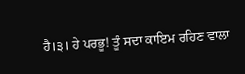ਹੈ।੩। ਹੇ ਪਰਭੂ! ਤੂੰ ਸਦਾ ਕਾਇਮ ਰਹਿਣ ਵਾਲਾ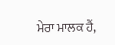ਮੇਰਾ ਮਾਲਕ ਹੈਂ,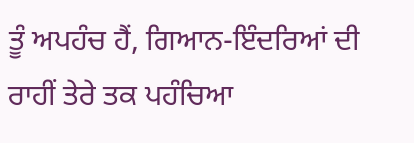ਤੂੰ ਅਪਹੰਚ ਹੈਂ, ਗਿਆਨ-ਇੰਦਰਿਆਂ ਦੀ ਰਾਹੀਂ ਤੇਰੇ ਤਕ ਪਹੰਚਿਆ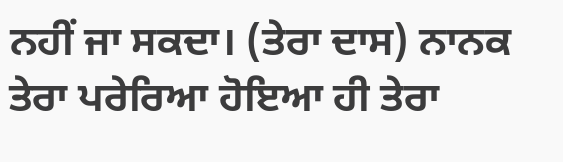ਨਹੀਂ ਜਾ ਸਕਦਾ। (ਤੇਰਾ ਦਾਸ) ਨਾਨਕ ਤੇਰਾ ਪਰੇਰਿਆ ਹੋਇਆ ਹੀ ਤੇਰਾ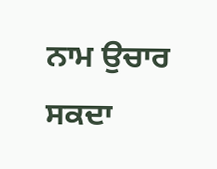ਨਾਮ ਉਚਾਰ ਸਕਦਾ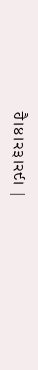ਹੈ।੪।੨੩।੨੯। |